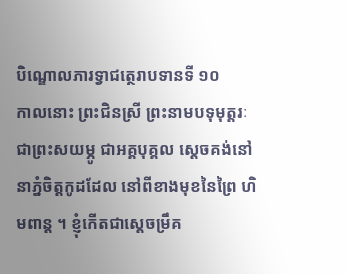បិណ្ឌោលភារទ្វាជត្ថេរាបទានទី ១០
កាលនោះ ព្រះជិនស្រី ព្រះនាមបទុមុត្តរៈ ជាព្រះសយម្ភូ ជាអគ្គបុគ្គល ស្តេចគង់នៅនាភ្នំចិត្តកូដដែល នៅពីខាងមុខនៃព្រៃ ហិមពាន្ត ។ ខ្ញុំកើតជាស្តេចម្រឹគ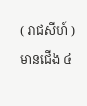( រាជសីហ៍ ) មានជើង ៤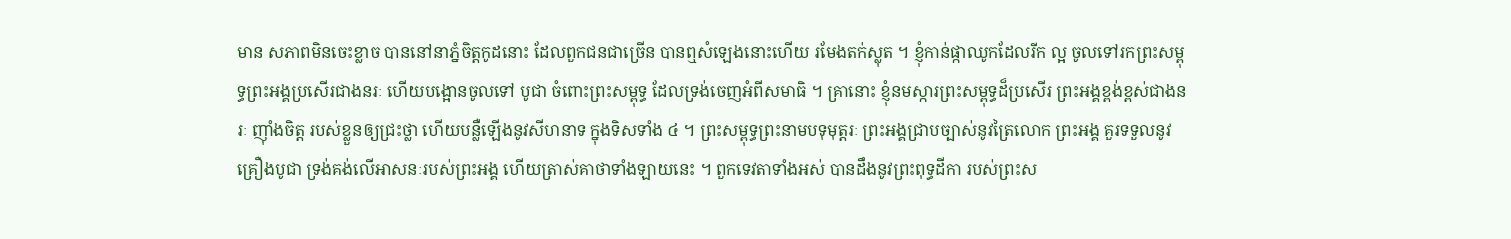មាន សភាពមិនចេះខ្លាច បាននៅនាភ្នំចិត្តកូដនោះ ដែលពួកជនជាច្រើន បានឮសំឡេងនោះហើយ រមែងតក់ស្លុត ។ ខ្ញុំកាន់ផ្កាឈូកដែលរីក ល្អ ចូលទៅរកព្រះសម្ពុទ្ធព្រះអង្គប្រសើរជាងនរៈ ហើយបង្អោនចូលទៅ បូជា ចំពោះព្រះសម្ពុទ្ធ ដែលទ្រង់ចេញអំពីសមាធិ ។ គ្រានោះ ខ្ញុំនមស្ការព្រះសម្ពុទ្ធដ៏ប្រសើរ ព្រះអង្គខ្ពង់ខ្ពស់ជាងនរៈ ញ៉ាំងចិត្ត របស់ខ្លួនឲ្យជ្រះថ្លា ហើយបន្លឺឡើងនូវសីហនាទ ក្នុងទិសទាំង ៤ ។ ព្រះសម្ពុទ្ធព្រះនាមបទុមុត្តរៈ ព្រះអង្គជ្រាបច្បាស់នូវត្រៃលោក ព្រះអង្គ គួរទទួលនូវគ្រឿងបូជា ទ្រង់គង់លើអាសនៈរបស់ព្រះអង្គ ហើយត្រាស់គាថាទាំងឡាយនេះ ។ ពួកទេវតាទាំងអស់ បានដឹងនូវព្រះពុទ្ធដីកា របស់ព្រះស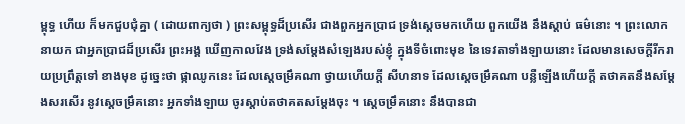ម្ពុទ្ធ ហើយ ក៏មកជួបជុំគ្នា ( ដោយពាក្យថា ) ព្រះសម្ពុទ្ធដ៏ប្រសើរ ជាងពួកអ្នកប្រាជ ទ្រង់ស្តេចមកហើយ ពួកយើង នឹងស្តាប់ ធម៌នោះ ។ ព្រះលោកនាយក ជាអ្នកប្រាជដ៏ប្រសើរ ព្រះអង្គ ឃើញកាលវែង ទ្រង់សម្តែងសំឡេងរបស់ខ្ញុំ ក្នុងទីចំពោះមុខ នៃទេវតាទាំងឡាយនោះ ដែលមានសេចក្តីរីករាយប្រព្រឹត្តទៅ ខាងមុខ ដូច្នេះថា ផ្កាឈូកនេះ ដែលស្តេចម្រឹគណា ថ្វាយហើយក្តី សីហនាទ ដែលស្តេចម្រឹគណា បន្លឺឡើងហើយក្តី តថាគតនឹងសម្តែងសរសើរ នូវស្តេចម្រឹគនោះ អ្នកទាំងឡាយ ចូរស្តាប់តថាគតសម្តែងចុះ ។ ស្តេចម្រឹគនោះ នឹងបានជា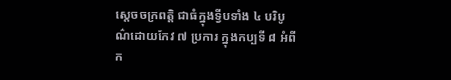ស្តេចចក្រពត្តិ ជាធំក្នុងទ្វីបទាំង ៤ បរិបូណ៌ដោយកែវ ៧ ប្រការ ក្នុងកប្បទី ៨ អំពីក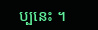ប្បនេះ ។